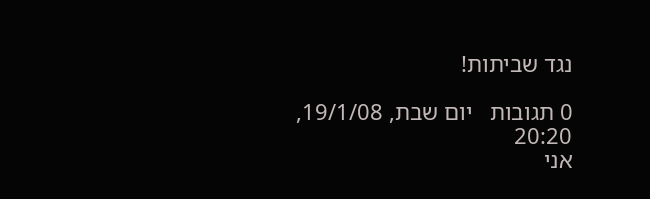נגד שביתות!

0 תגובות   יום שבת, 19/1/08, 20:20
אני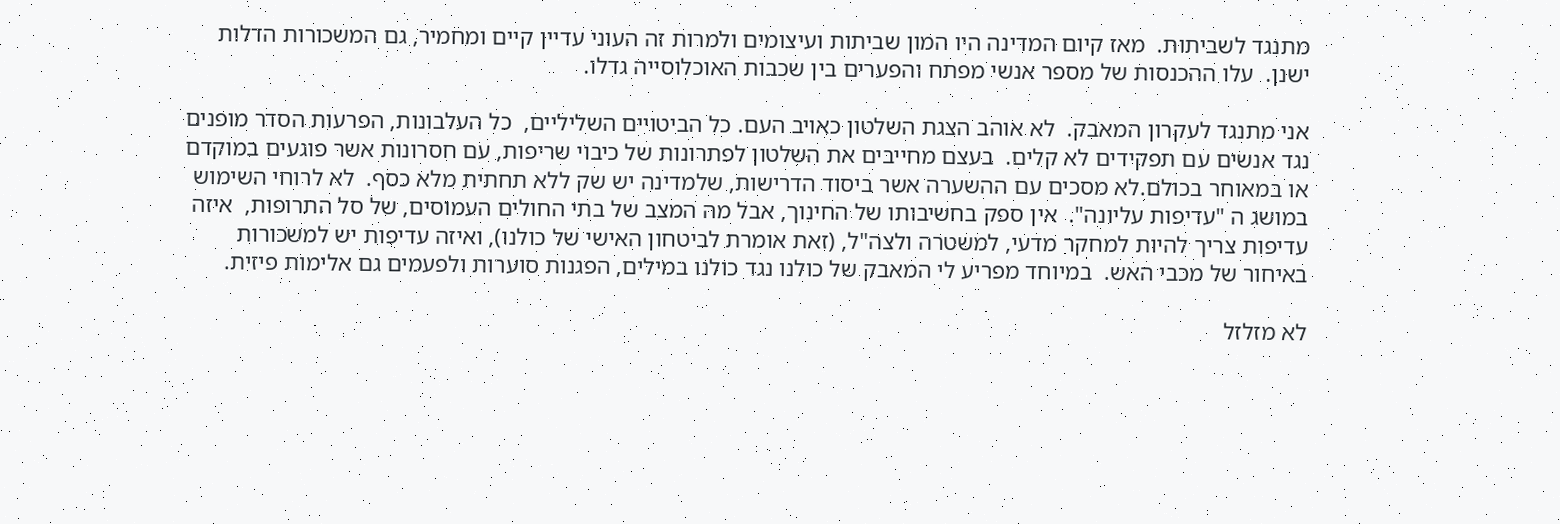מתנגד לשביתות.  מאז קיום המדינה היו המון שביתות ועיצומים ולמרות זה העוני עדיין קיים ומחמיר, גם המשכורות הדלות ישנן.  עלו ההכנסות של מספר אנשי מפתח והפערים בין שכבות האוכלוסייה גדלו.

אני מתנגד לעקרון המאבק.  לא אוהב הצגת השלטון כאויב העם. כל הביטויים השליליים,  כל העלבונות, הפרעות הסדר מופנים נגד אנשים עם תפקידים לא קלים.  בעצם מחייבים את השלטון לפתרונות של כיבוי שריפות, עם חסרונות אשר פוגעים במוקדם או במאוחר בכולם.לא מסכים עם ההשערה אשר ביסוד הדרישות, שלמדינה יש שק ללא תחתית מלא כסף.  לא לרוחי השימוש במושג ה "עדיפות עליונה".  אין ספק בחשיבותו של החינוך, אבל מה המצב של בתי החולים העמוסים, של סל התרופות,  איזה עדיפות צריך להיות למחקר מדעי, למשטרה ולצה"ל, (זאת אומרת לביטחון האישי של כולנו), ואיזה עדיפות יש למשכורות באיחור של מכבי האש.  במיוחד מפריע לי המאבק של כולנו נגד כולנו במילים, הפגנות סוערות ולפעמים גם אלימות פיזית.

לא מזלזל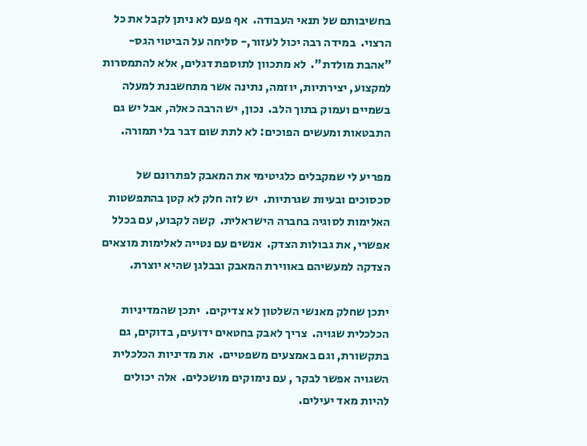בחשיבותם של תנאי העבודה.  אף פעם לא ניתן לקבל את כל הרצוי.  במידה רבה יכול לעזור,- סליחה על הביטוי הגס-  "אהבת מולדת".  לא מתכוון לתוספת דגלים, אלא להתמסרות למקצוע, יצירתיות, יוזמה, נתינה אשר מתחשבנת למעלה בשמיים ועמוק בתוך הלב.  נכון, יש הרבה כאלה, אבל יש גם התבטאות ומעשים הפוכים: לא לתת שום דבר בלי תמורה.

מפריע לי שמקבלים כלגיטימי את המאבק לפתרונם של סכסוכים ובעיות שגרתיות.  יש לזה חלק לא קטן בהתפשטות האלימות לסוגיה בחברה הישראלית.  קשה לקבוע, עם בכלל אפשרי, את גבולות הצדק.  אנשים עם נטייה לאלימות מוצאים הצדקה למעשיהם באווירת המאבק ובבלגן שהיא יוצרת.

יתכן שחלק מאנשי השלטון לא צדיקים.  יתכן שהמדיניות הכלכלית שגויה.  צריך לאבק בחטאים ידועים, בדוקים, גם בתקשורת, וגם באמצעים משפטיים.  את מדיניות הכלכלית השגויה אפשר לבקר , עם נימוקים מושכלים.  אלה יכולים להיות מאד יעילים.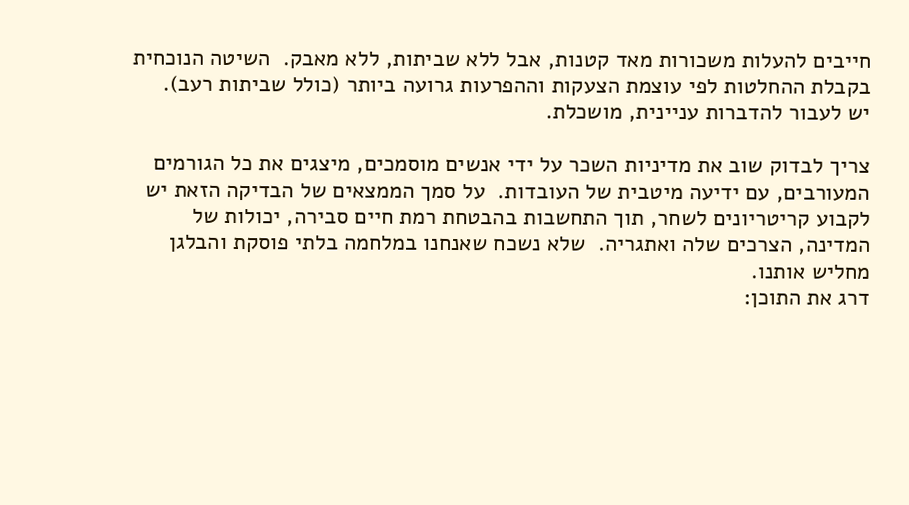חייבים להעלות משכורות מאד קטנות, אבל ללא שביתות, ללא מאבק.  השיטה הנוכחית בקבלת ההחלטות לפי עוצמת הצעקות וההפרעות גרועה ביותר (כולל שביתות רעב).  יש לעבור להדברות עניינית, מושכלת.

צריך לבדוק שוב את מדיניות השכר על ידי אנשים מוסמכים, מיצגים את כל הגורמים המעורבים, עם ידיעה מיטבית של העובדות.  על סמך הממצאים של הבדיקה הזאת יש לקבוע קריטריונים לשחר, תוך התחשבות בהבטחת רמת חיים סבירה, יכולות של המדינה, הצרכים שלה ואתגריה.  שלא נשכח שאנחנו במלחמה בלתי פוסקת והבלגן מחליש אותנו.
דרג את התוכן: